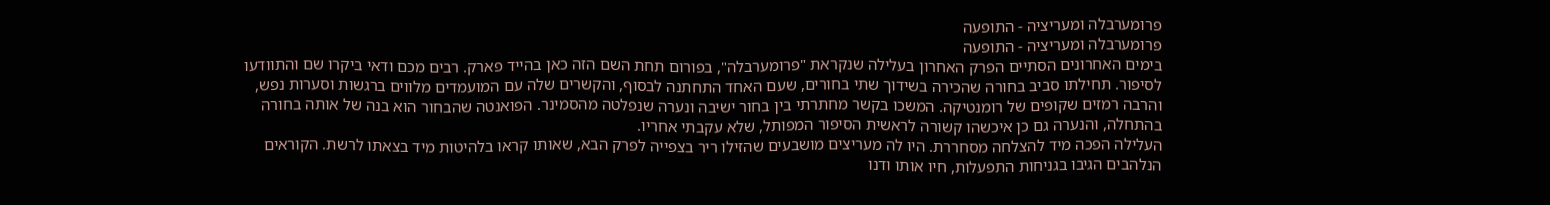פרומערבלה ומעריציה - התופעה
פרומערבלה ומעריציה - התופעה
בימים האחרונים הסתיים הפרק האחרון בעלילה שנקראת "פרומערבלה", בפורום תחת השם הזה כאן בהייד פארק. רבים מכם ודאי ביקרו שם והתוודעו לסיפור. תחילתו סביב בחורה שהכירה בשידוך שתי בחורים, שעם האחד התחתנה לבסוף, והקשרים שלה עם המועמדים מלווים ברגשות וסערות נפש, והרבה רמזים שקופים של רומנטיקה. המשכו בקשר מחתרתי בין בחור ישיבה ונערה שנפלטה מהסמינר. הפואנטה שהבחור הוא בנה של אותה בחורה בהתחלה, והנערה גם כן איכשהו קשורה לראשית הסיפור המפותל, שלא עקבתי אחריו.
העלילה הפכה מיד להצלחה מסחררת. היו לה מעריצים מושבעים שהזילו ריר בצפייה לפרק הבא, שאותו קראו בלהיטות מיד בצאתו לרשת. הקוראים הנלהבים הגיבו בגניחות התפעלות, חיו אותו ודנו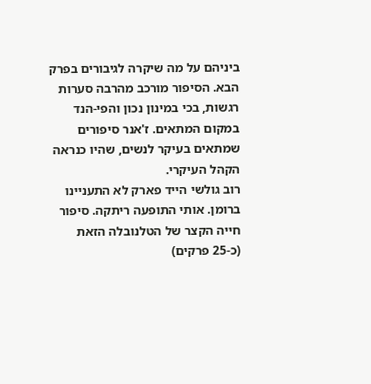ביניהם על מה שיקרה לגיבורים בפרק הבא. הסיפור מורכב מהרבה סערות רגשות, בכי במינון נכון והפי-הנד במקום המתאים. ז'אנר סיפורים שמתאים בעיקר לנשים, שהיו כנראה הקהל העיקרי.
רוב גולשי הייד פארק לא התעניינו ברומן. אותי התופעה ריתקה. סיפור חייה הקצר של הטלנובלה הזאת (כ-25 פרקים)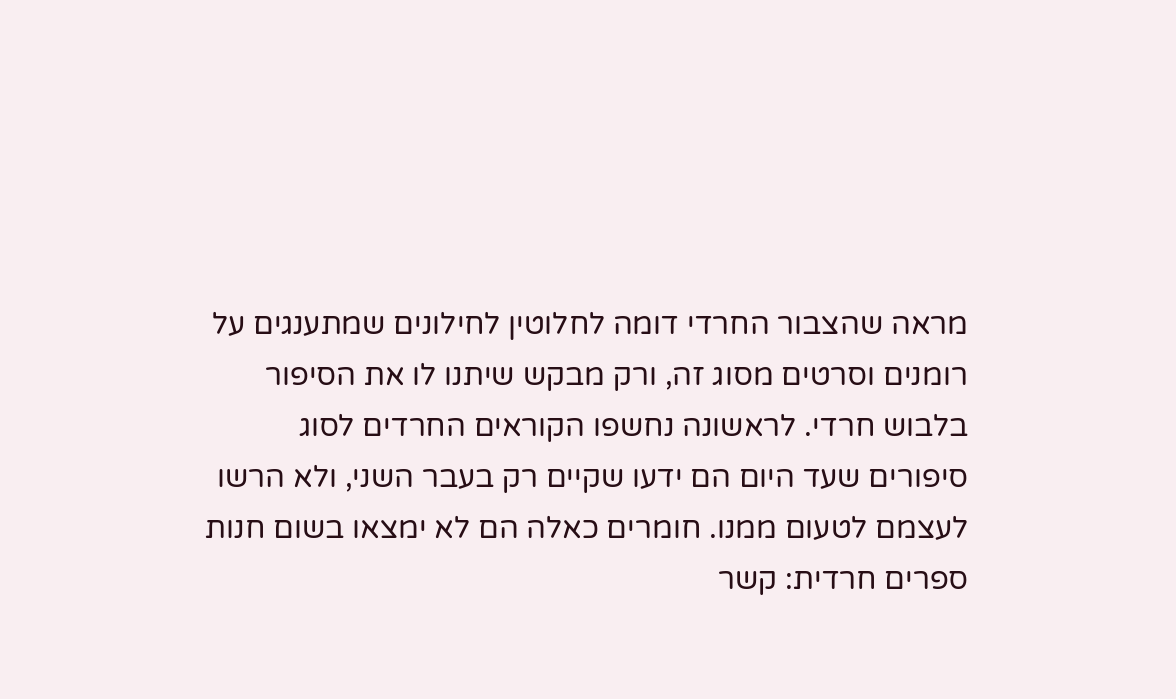מראה שהצבור החרדי דומה לחלוטין לחילונים שמתענגים על רומנים וסרטים מסוג זה, ורק מבקש שיתנו לו את הסיפור בלבוש חרדי. לראשונה נחשפו הקוראים החרדים לסוג סיפורים שעד היום הם ידעו שקיים רק בעבר השני, ולא הרשו לעצמם לטעום ממנו. חומרים כאלה הם לא ימצאו בשום חנות ספרים חרדית: קשר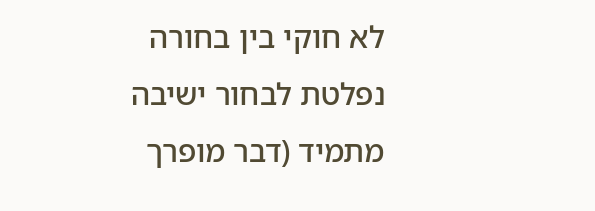לא חוקי בין בחורה נפלטת לבחור ישיבה מתמיד (דבר מופרך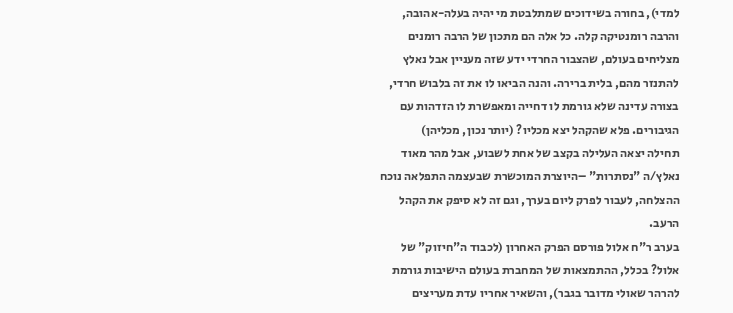למדי), בחורה בשידוכים שמתלבטת מי יהיה בעלה-אהובה, והרבה רומנטיקה קלה. כל אלה הם מתכון של הרבה רומנים מצליחים בעולם, שהצבור החרדי ידע שזה מעניין אבל נאלץ להתנזר מהם, בלית ברירה. והנה הביאו לו את זה בלבוש חרדי, בצורה עדינה שלא גורמת לו דחייה ומאפשרת לו הזדהות עם הגיבורים. פלא שהקהל יצא מכליו? (יותר נכון, מכליהן)
תחילה יצאה העלילה בקצב של אחת לשבוע, אבל מהר מאוד נאלץ/ה "נסתרות" –היוצרת המוכשרת שבעצמה התפלאה נוכח ההצלחה, לעבור לפרק ליום בערך, וגם זה לא סיפק את הקהל הרעב.
בערב ר"ח אלול פורסם הפרק האחרון (לכבוד ה"חיזוק" של אלול? בכלל, ההתמצאות של המחברת בעולם הישיבות גורמת להרהר שאולי מדובר בגבר), והשאיר אחריו עדת מעריצים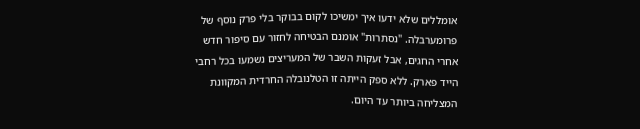אומללים שלא ידעו איך ימשיכו לקום בבוקר בלי פרק נוסף של פרומערבלה. "נסתרות" אומנם הבטיחה לחזור עם סיפור חדש אחרי החגים, אבל זעקות השבר של המעריצים נשמעו בכל רחבי הייד פארק. ללא ספק הייתה זו הטלנובלה החרדית המקוונת המצליחה ביותר עד היום.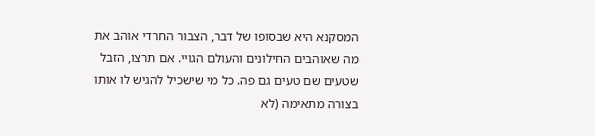המסקנא היא שבסופו של דבר, הצבור החרדי אוהב את מה שאוהבים החילונים והעולם הגויי. אם תרצו, הזבל שטעים שם טעים גם פה. כל מי שישכיל להגיש לו אותו בצורה מתאימה (לא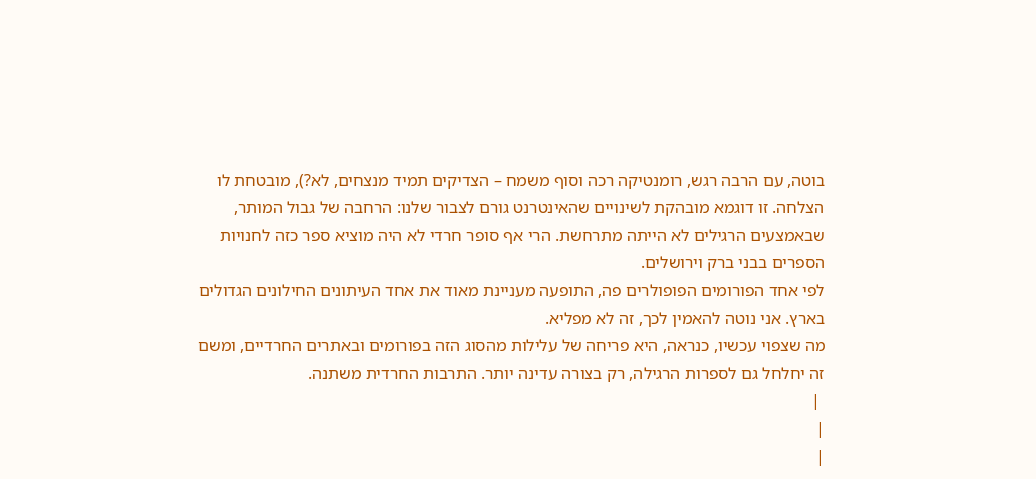בוטה, עם הרבה רגש, רומנטיקה רכה וסוף משמח – הצדיקים תמיד מנצחים, לא?), מובטחת לו הצלחה. זו דוגמא מובהקת לשינויים שהאינטרנט גורם לצבור שלנו: הרחבה של גבול המותר, שבאמצעים הרגילים לא הייתה מתרחשת. הרי אף סופר חרדי לא היה מוציא ספר כזה לחנויות הספרים בבני ברק וירושלים.
לפי אחד הפורומים הפופולרים פה, התופעה מעניינת מאוד את אחד העיתונים החילונים הגדולים בארץ. אני נוטה להאמין לכך, זה לא מפליא.
מה שצפוי עכשיו, כנראה, היא פריחה של עלילות מהסוג הזה בפורומים ובאתרים החרדיים, ומשם זה יחלחל גם לספרות הרגילה, רק בצורה עדינה יותר. התרבות החרדית משתנה.
 |
|
|